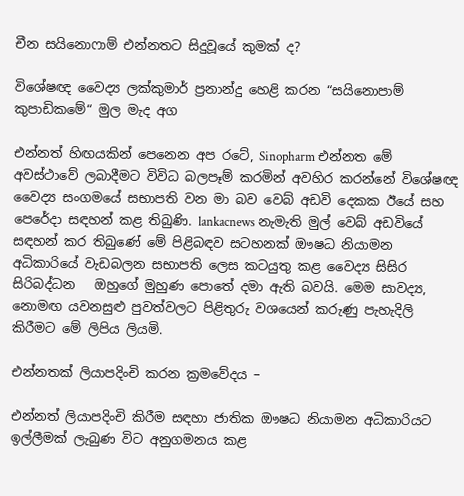චීන සයිනොෆාම් එන්නතට සිදුවූයේ කුමක් ද?

විශේෂඥ වෛද්‍ය ලක්කුමාර් ප්‍රනාන්දු හෙළි කරන “සයිනොපාම් කුපාඩිකමේ“ මුල මැද අග

එන්නත් හිඟයකින් පෙනෙන අප රටේ, Sinopharm එන්නත මේ අවස්ථාවේ ලබාදීමට විවිධ බලපෑම් කරමින් අවහිර කරන්නේ විශේෂඥ වෛද්‍ය සංගමයේ සභාපති වන මා බව වෙබ් අඩවි දෙකක ඊයේ සහ පෙරේදා සඳහන් කළ තිබුණි. lankacnews නැමැති මුල් වෙබ් අඩවියේ සඳහන් කර තිබුණේ මේ පිළිබඳව සටහනක් ඖෂධ නියාමන අධිකාරියේ වැඩබලන සභාපති ලෙස කටයුතු කළ වෛද්‍ය සිසිර සිරිබද්ධන   ඔහුගේ මුහුණ පොතේ දමා ඇති බවයි. මෙම සාවද්‍ය, නොමඟ යවනසුළු පුවත්වලට පිළිතුරු වශයෙන් කරුණු පැහැදිලි කිරීමට මේ ලිපිය ලියමි.

එන්නතක් ලියාපදිංචි කරන ක්‍රමවේදය –

එන්නත් ලියාපදිංචි කිරීම සඳහා ජාතික ඖෂධ නියාමන අධිකාරියට ඉල්ලීමක් ලැබුණ විට අනුගමනය කළ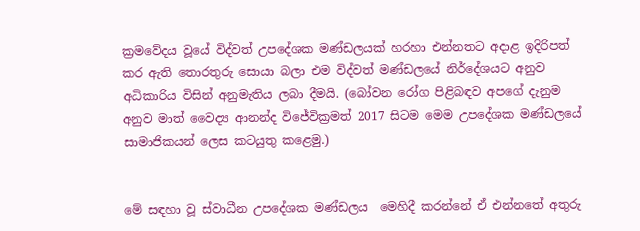ක්‍රමවේදය වූයේ විද්වත් උපදේශක මණ්ඩලයක් හරහා එන්නතට අදාළ ඉදිරිපත් කර ඇති තොරතුරු සොයා බලා එම විද්වත් මණ්ඩලයේ නිර්දේශයට අනුව අධිකාරිය විසින් අනුමැතිය ලබා දීමයි. (බෝවන රෝග පිළිබඳව අපගේ දැනුම අනුව මාත් වෛද්‍ය ආනන්ද විජේවික්‍රමත් 2017 සිටම මෙම උපදේශක මණ්ඩලයේ සාමාජිකයන් ලෙස කටයුතු කළෙමු.)


මේ සඳහා වූ ස්වාධීන උපදේශක මණ්ඩලය  මෙහිදී කරන්නේ ඒ එන්නතේ අතුරු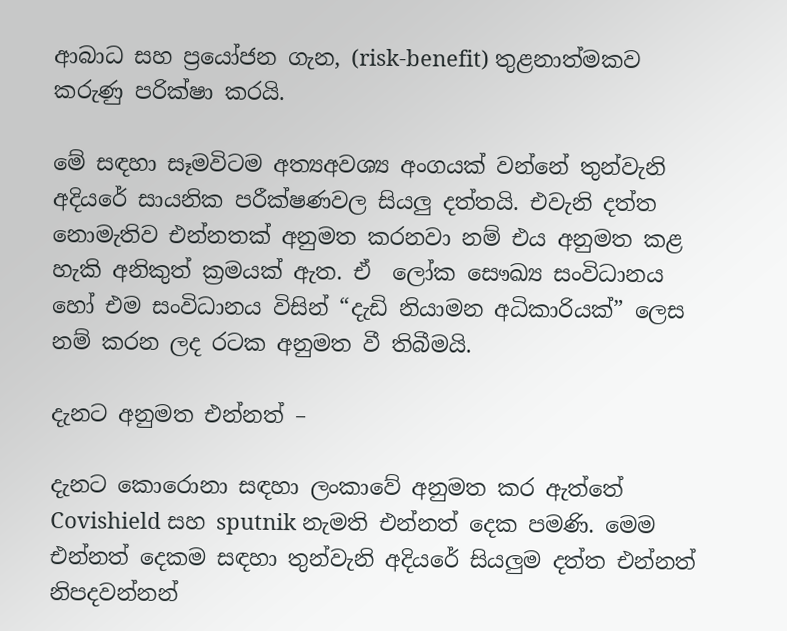ආබාධ සහ ප්‍රයෝජන ගැන, (risk-benefit) තුළනාත්මකව කරුණු පරික්ෂා කරයි.

මේ සඳහා සෑමවිටම අත්‍යඅවශ්‍ය අංගයක් වන්නේ තුන්වැනි අදියරේ සායනික පරීක්ෂණවල සියලු දත්තයි. එවැනි දත්ත නොමැතිව එන්නතක් අනුමත කරනවා නම් එය අනුමත කළ හැකි අනිකුත් ක්‍රමයක් ඇත. ඒ  ලෝක සෞඛ්‍ය සංවිධානය හෝ එම සංවිධානය විසින් “දැඩි නියාමන අධිකාරියක්” ලෙස නම් කරන ලද රටක අනුමත වී තිබීමයි.

දැනට අනුමත එන්නත් –

දැනට කොරොනා සඳහා ලංකාවේ අනුමත කර ඇත්තේ Covishield සහ sputnik නැමති එන්නත් දෙක පමණි. මෙම එන්නත් දෙකම සඳහා තුන්වැනි අදියරේ සියලුම දත්ත එන්නත් නිපදවන්නන්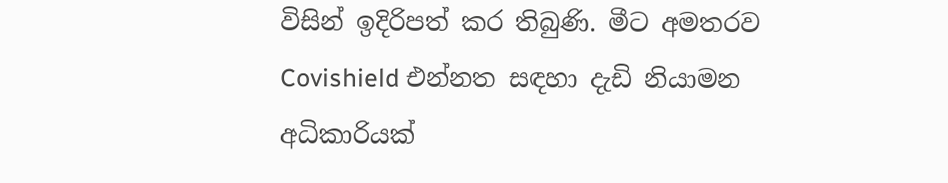විසින් ඉදිරිපත් කර තිබුණි. මීට අමතරව Covishield එන්නත සඳහා දැඩි නියාමන අධිකාරියක්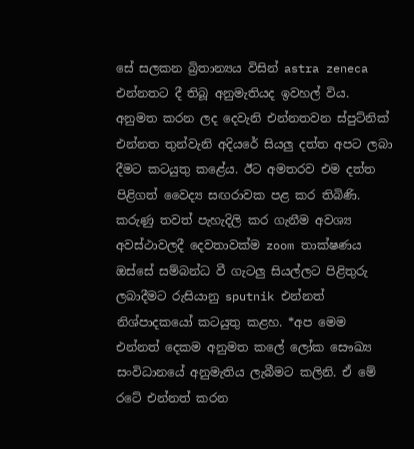සේ සලකන ‍බ්‍රිතාන්‍යය විසින් astra zeneca එන්නතට දී තිබූ අනුමැතියද ඉවහල් විය. අනුමත කරන ලද දෙවැනි එන්නතවන ස්පුට්නික් එන්නත තුන්වැනි අදියරේ සියලු දත්ත අපට ලබා දීමට කටයුතු කළේය. ඊට අමතරව එම දත්ත  පිළිගත් වෛද්‍ය සඟරාවක පළ කර තිබිණි. කරුණු තවත් පැහැදිලි කර ගැනීම අවශ්‍ය  අවස්ථාවලදී දෙවතාවක්ම zoom තාක්ෂණය ඔස්සේ සම්බන්ධ වී ගැටලු සියල්ලට පිළිතුරු ලබාදීමට රුසියානු sputnik එන්නත් නිශ්පාදකයෝ කටයුතු කළහ. *අප මෙම එන්නත් දෙකම අනුමත කලේ ලෝක සෞඛ්‍ය සංවිධානයේ අනුමැතිය ලැබීමට කලිනි. ඒ මේ රටේ එන්නත් කරන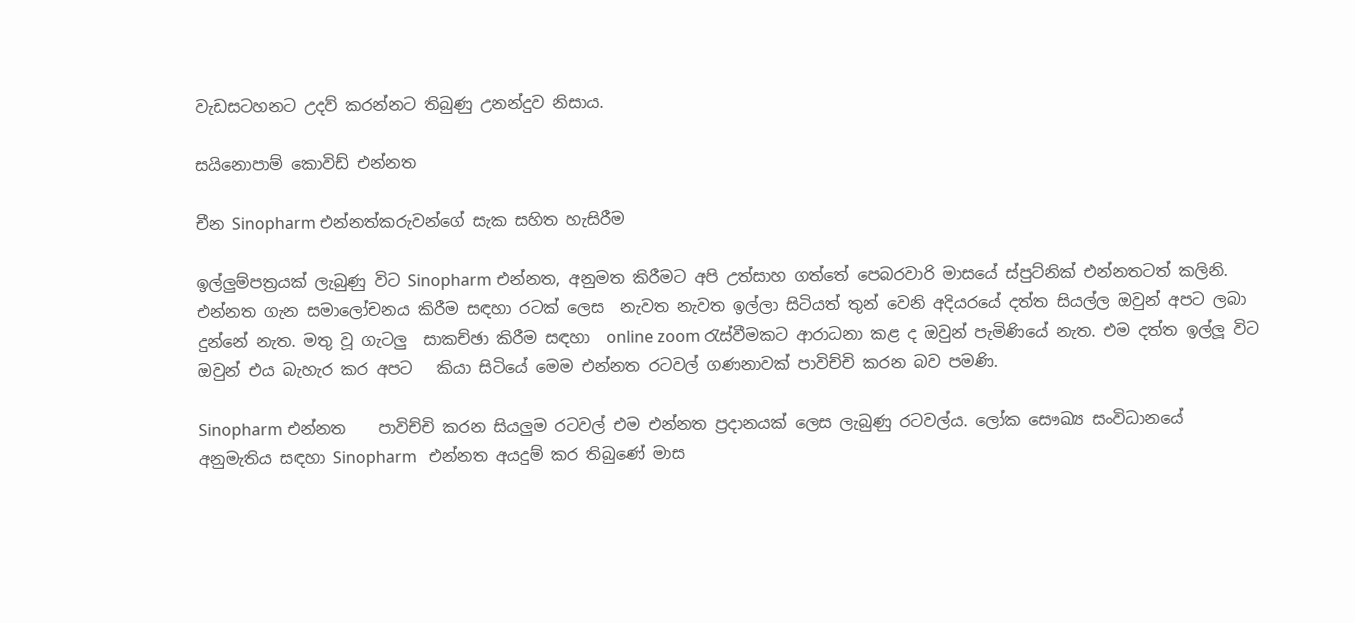වැඩසටහනට උදව් කරන්නට තිබුණු උනන්දුව නිසාය.

සයිනොපාම් කොවිඩ් එන්නත

චීන Sinopharm එන්නත්කරුවන්ගේ සැක සහිත හැසිරීම

ඉල්ලුම්පත්‍රයක් ලැබුණු විට Sinopharm එන්නත, අනුමත කිරීමට අපි උත්සාහ ගත්තේ පෙබරවාරි මාසයේ ස්පුට්නික් එන්නතටත් කලිනි. එන්නත ගැන සමාලෝචනය කිරීම සඳහා රටක් ලෙස  නැවත නැවත ඉල්ලා සිටියත් තුන් වෙනි අදියරයේ දත්ත සියල්ල ඔවුන් අපට ලබා දුන්නේ නැත. මතු වූ ගැටලු  සාකච්ඡා කිරීම සඳහා  online zoom රැස්වීමකට ආරාධනා කළ ද ඔවුන් පැමිණියේ නැත. එම දත්ත ඉල්ලූ විට ඔවුන් එය බැහැර කර අපට   කියා සිටියේ මෙම එන්නත රටවල් ගණනාවක් පාවිච්චි කරන බව පමණි.

Sinopharm එන්නත    පාවිච්චි කරන සියලුම රටවල් එම එන්නත ප්‍රදානයක් ලෙස ලැබුණු රටවල්ය. ලෝක සෞඛ්‍ය සංවිධානයේ  අනුමැතිය සඳහා Sinopharm   එන්නත අයදුම් කර තිබුණේ මාස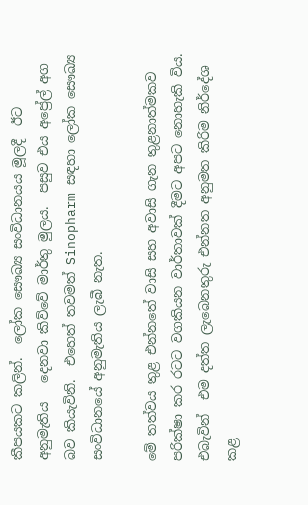කීපයකට කලින්.  ලෝක සෞඛ්‍ය සංවිධානයය මූලදී  ඊට අනුමැතිය   දෙනවා කිව්වේ මාර්තු මුලය.  පසුව එය අප්‍රේල් අග බව කියැවිනි.  එහෙත් තවමත් Sinopharm සඳහා ලෝක සෞඛ්‍ය සංවිධානයේ අනුමැතිය ලැබී නැත.

මේ තත්වය තුළ එන්නතේ වාසි සහ අවාසි ගැන තුළනාත්මකව පරික්ෂා කර රටට වගකියන වාර්තාවක් දීමට අපට නොහැකි විය. එබැවින්  එම දත්ත ලැබෙනතුරු එන්නත අනුමත කිරිම නිර්දේශ කළ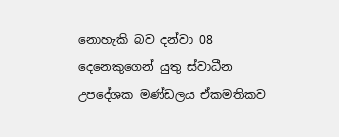නොහැකි බව දන්වා 08 දෙනෙකුගෙන් යුතු ස්වාධීන උපදේශක මණ්ඩලය ඒකමතිකව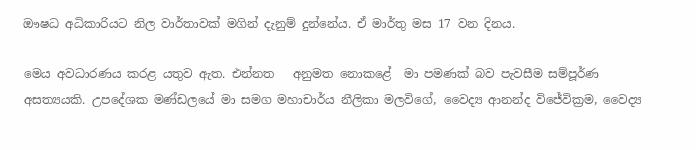ඖෂධ අධිකාරියට නිල වාර්තාවක් මගින් දැනුම් දුන්නේය. ඒ මාර්තු මස 17 වන දිනය.

මෙය අවධාරණය කරළ යතුව ඇත. එන්නත   අනුමත නොකළේ  මා පමණක් බව පැවසීම සම්පූර්ණ අසත්‍යයකි. උපදේශක මණ්ඩලයේ මා සමග මහාචාර්ය නීලිකා මලවිගේ, වෛද්‍ය ආනන්ද විජේවික්‍රම, වෛද්‍ය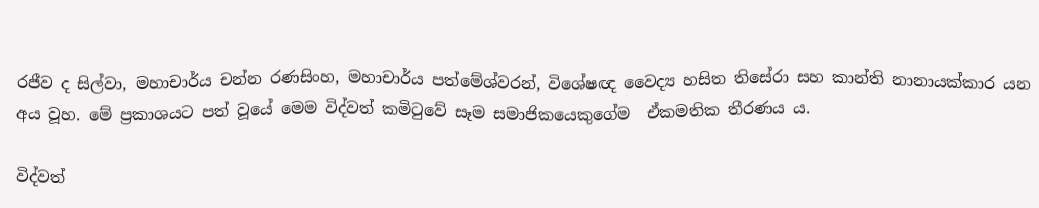රජීව ද සිල්වා, මහාචාර්ය චන්න රණසිංහ, මහාචාර්ය පත්මේශ්වරන්, විශේෂඥ වෛද්‍ය හසිත තිසේරා සහ කාන්ති නානායක්කාර යන අය වූහ. මේ ප්‍රකාශයට පත් වූයේ මෙම විද්වත් කමිටුවේ සෑම සමාජිකයෙකුගේම  ඒකමතික තීරණය ය.

විද්වත්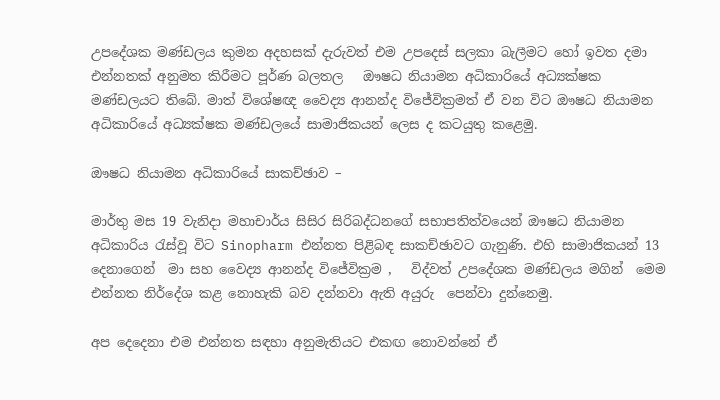උපදේශක මණ්ඩලය කුමන අදහසක් දැරුවත් එම උපදෙස් සලකා බැලීමට හෝ ඉවත දමා එන්නතක් අනුමත කිරීමට පූර්ණ බලතල   ඖෂධ නියාමන අධිකාරියේ අධ්‍යක්ෂක මණ්ඩලයට තිබේ. මාත් විශේෂඥ වෛද්‍ය ආනන්ද විජේවික්‍රමත් ඒ වන විට ඖෂධ නියාමන අධිකාරියේ අධ්‍යක්ෂක මණ්ඩලයේ සාමාජිකයන් ලෙස ද කටයුතු කළෙමු.

ඖෂධ නියාමන අධිකාරියේ සාකච්ඡාව –

මාර්තු මස 19 වැනිදා මහාචාර්ය සිසිර සිරිබද්ධනගේ සභාපතිත්වයෙන් ඖෂධ නියාමන අධිකාරිය රැස්වූ විට Sinopharm එන්නත පිළිබඳ සාකච්ඡාවට ගැනුණි. එහි සාමාජිකයන් 13 දෙනාගෙන්  මා සහ වෛද්‍ය ආනන්ද විජේවික්‍රම ,   විද්වත් උපදේශක මණ්ඩලය මගින්  මෙම එන්නත නිර්දේශ කළ නොහැකි බව දන්නවා ඇති අයුරු  පෙන්වා දුන්නෙමු.

අප දෙදෙනා එම එන්නත සඳහා අනුමැතියට එකඟ නොවන්නේ ඒ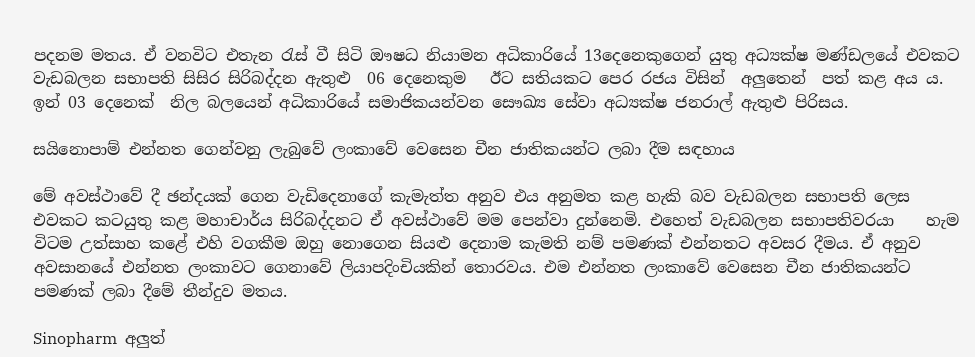පදනම මතය. ඒ වනවිට එතැන රැස් වී සිටි ඖෂධ නියාමන අධිකාරියේ 13දෙනෙකුගෙන් යුතු අධ්‍යක්ෂ මණ්ඩලයේ එවකට වැඩබලන සභාපති සිසිර සිරිබද්දන ඇතුළු  06 දෙනෙකුම   ඊට සතියකට පෙර රජය විසින්  අලුතෙන්  පත් කළ අය ය. ඉන් 03 දෙනෙක්  නිල බලයෙන් අධිකාරියේ සමාජිකයන්වන සෞඛ්‍ය සේවා අධ්‍යක්ෂ ජනරාල් ඇතුළු පිරිසය.

සයිනොපාම් එන්නත ගෙන්වනු ලැබුවේ ලංකාවේ වෙසෙන චීන ජාතිකයන්ට ලබා දීම සඳහාය

මේ අවස්ථාවේ දී ඡන්දයක් ගෙන වැඩිදෙනාගේ කැමැත්ත අනුව එය අනුමත කළ හැකි බව වැඩබලන සභාපති ලෙස එවකට කටයුතු කළ මහාචාර්ය සිරිබද්දනට ඒ අවස්ථාවේ මම පෙන්වා දුන්නෙමි. එහෙත් වැඩබලන සභාපතිවරයා    හැම විටම උත්සාහ කළේ එහි වගකීම ඔහු නොගෙන සියළු දෙනාම කැමති නම් පමණක් එන්නතට අවසර දීමය. ඒ අනුව අවසානයේ එන්නත ලංකාවට ගෙනාවේ ලියාපදිංචියකින් තොරවය. එම එන්නත ලංකාවේ වෙසෙන චීන ජාතිකයන්ට පමණක් ලබා දීමේ තීන්දුව මතය.

Sinopharm  අලුත්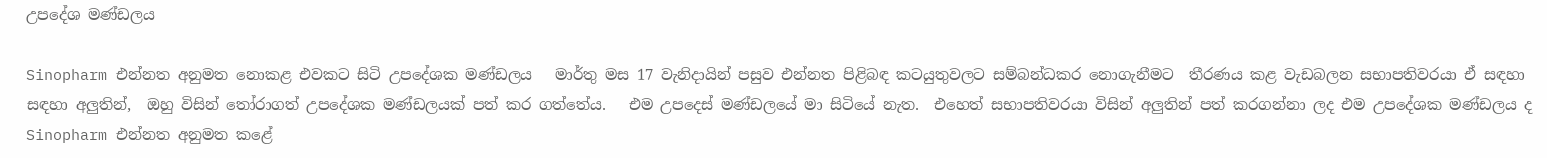උපදේශ මණ්ඩලය

Sinopharm එන්නත අනුමත නොකළ එවකට සිටි උපදේශක මණ්ඩලය   මාර්තු මස 17 වැනිදායින් පසුව එන්නත පිළිබඳ කටයුතුවලට සම්බන්ධකර නොගැනීමට  තීරණය කළ වැඩබලන සභාපතිවරයා ඒ සඳහා  සඳහා අලුතින්,  ඔහු විසින් තෝරාගත් උපදේශක මණ්ඩලයක් පත් කර ගත්තේය.   එම උපදෙස් මණ්ඩලයේ මා සිටියේ නැත.  එහෙත් සභාපතිවරයා විසින් අලුතින් පත් කරගන්නා ලද එම උපදේශක මණ්ඩලය ද Sinopharm එන්නත අනුමත කළේ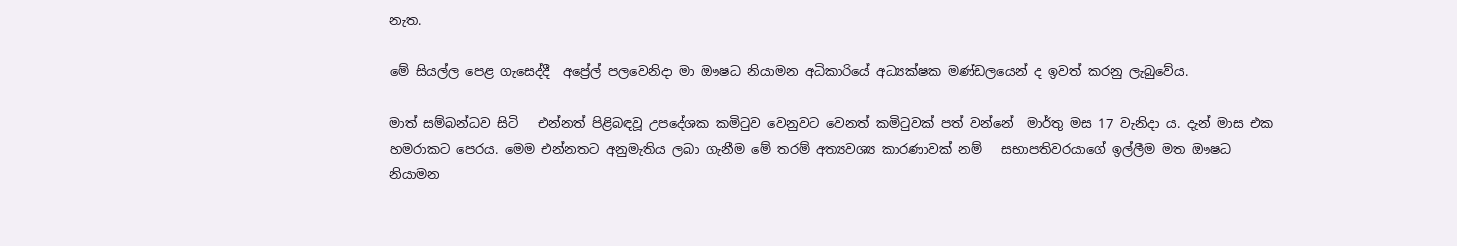නැත.

මේ සියල්ල පෙළ ගැසෙද්දී  අප්‍රේල් පලවෙනිදා මා ඖෂධ නියාමන අධිකාරියේ අධ්‍යක්ෂක මණ්ඩලයෙන් ද ඉවත් කරනු ලැබුවේය.

මාත් සම්බන්ධව සිටි   එන්නත් පිළිබඳවූ උපදේශක කමිටුව වෙනුවට වෙනත් කමිටුවක් පත් වන්නේ  මාර්තු මස 17 වැනිදා ය. දැන් මාස එක හමරාකට පෙරය. මෙම එන්නතට අනුමැතිය ලබා ගැනීම මේ තරම් අත්‍යවශ්‍ය කාරණාවක් නම්   සභාපතිවරයාගේ ඉල්ලීම මත ඖෂධ නියාමන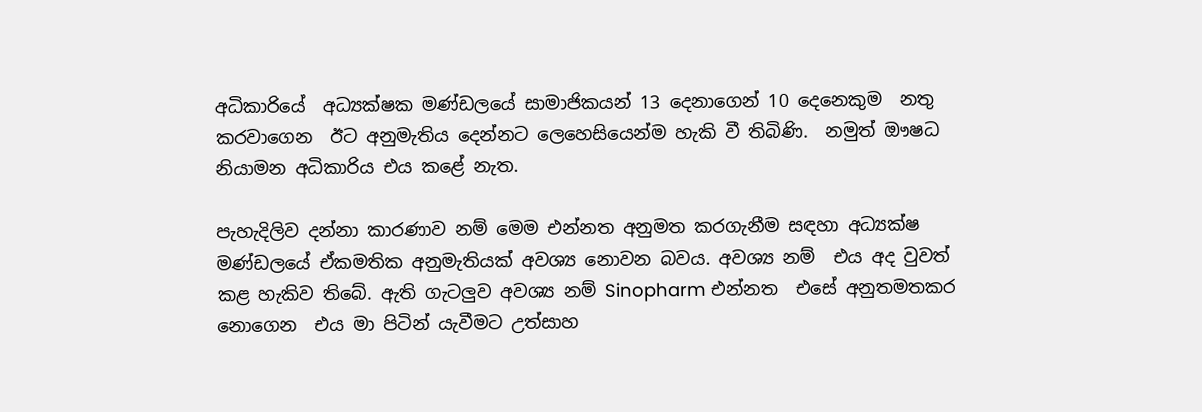අධිකාරියේ  අධ්‍යක්ෂක මණ්ඩලයේ සාමාජිකයන් 13 දෙනාගෙන් 10 දෙනෙකුම  නතු කරවාගෙන  ඊට අනුමැතිය දෙන්නට ලෙහෙසියෙන්ම හැකි වී තිබිණි.  නමුත් ඖෂධ නියාමන අධිකාරිය එය කළේ නැත.

පැහැදිලිව දන්නා කාරණාව නම් මෙම එන්නත අනුමත කරගැනීම සඳහා අධ්‍යක්ෂ මණ්ඩලයේ ඒකමතික අනුමැතියක් අවශ්‍ය නොවන බවය. අවශ්‍ය නම්  එය අද වුවත් කළ හැකිව තිබේ. ඇති ගැටලුව අවශ්‍ය නම් Sinopharm එන්නත  එසේ අනුතමතකර නොගෙන  එය මා පිටින් යැවීමට උත්සාහ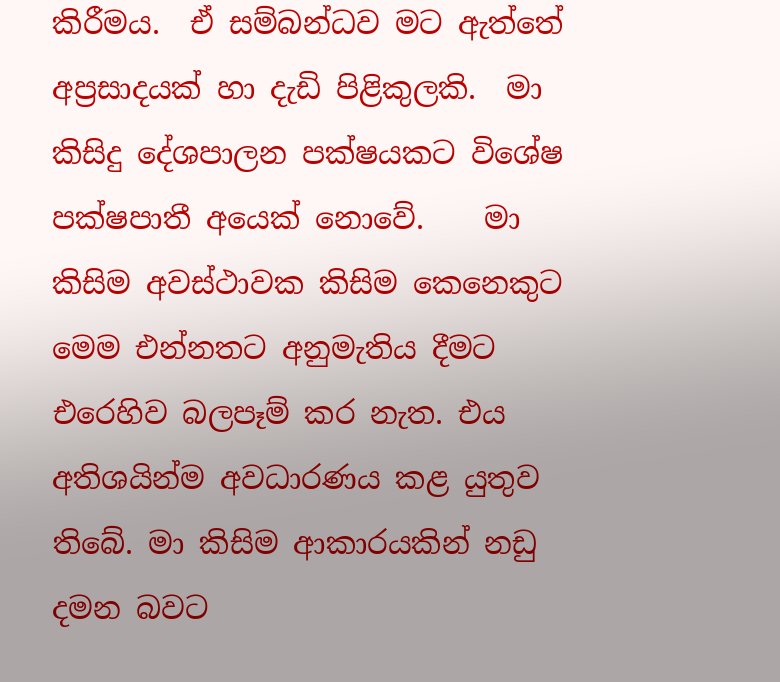කිරීමය.  ඒ සම්බන්ධව මට ඇත්තේ අප්‍රසාදයක් හා දැඩි පිළිකුලකි.  මා කිසිදු දේශපාලන පක්ෂයකට විශේෂ පක්ෂපාතී අයෙක් නොවේ.    මා කිසිම අවස්ථාවක කිසිම කෙනෙකුට මෙම එන්නතට අනුමැතිය දීමට එරෙහිව බලපෑම් කර නැත. එය අතිශයින්ම අවධාරණය කළ යුතුව තිබේ. මා කිසිම ආකාරයකින් නඩු දමන බවට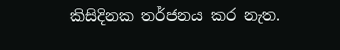කිසිදිනක තර්ජනය කර නැත.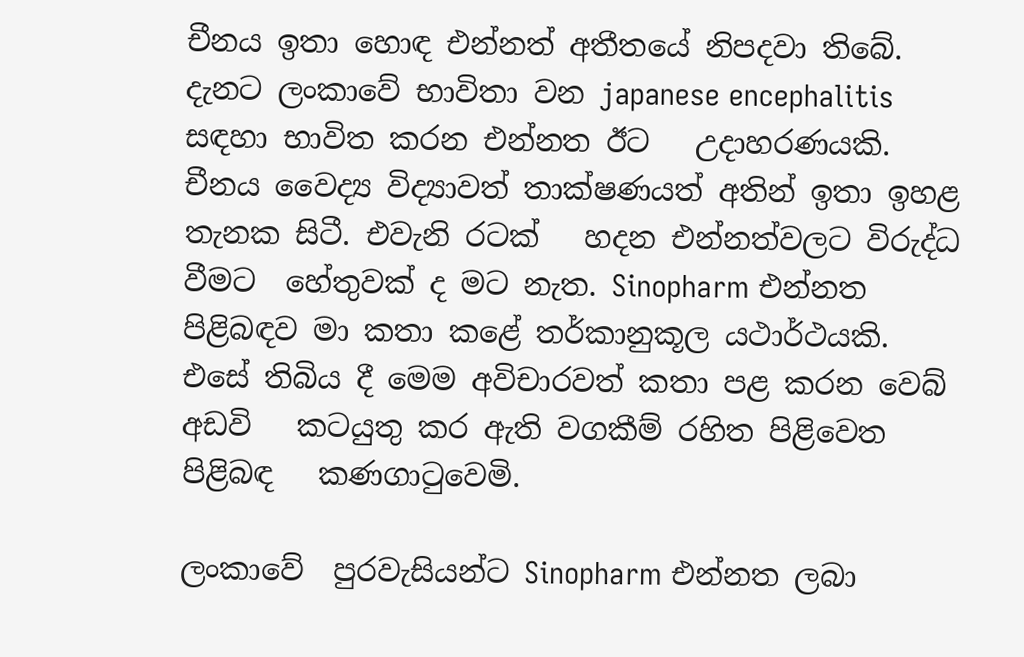චීනය ඉතා හොඳ එන්නත් අතීතයේ නිපදවා තිබේ. දැනට ලංකාවේ භාවිතා වන japanese encephalitis සඳහා භාවිත කරන එන්නත ඊට   උදාහරණයකි. චීනය වෛද්‍ය විද්‍යාවත් තාක්ෂණයත් අතින් ඉතා ඉහළ තැනක සිටී. එවැනි රටක්   හදන එන්නත්වලට විරුද්ධ වීමට  හේතුවක් ද මට නැත. Sinopharm එන්නත පිළිබඳව මා කතා කළේ තර්කානුකූල යථාර්ථයකි.   එසේ තිබිය දී මෙම අවිචාරවත් කතා පළ කරන වෙබ් අඩවි   කටයුතු කර ඇති වගකීම් රහිත පිළිවෙත පිළිබඳ   කණගාටුවෙමි.

ලංකාවේ  පුරවැසියන්ට Sinopharm එන්නත ලබා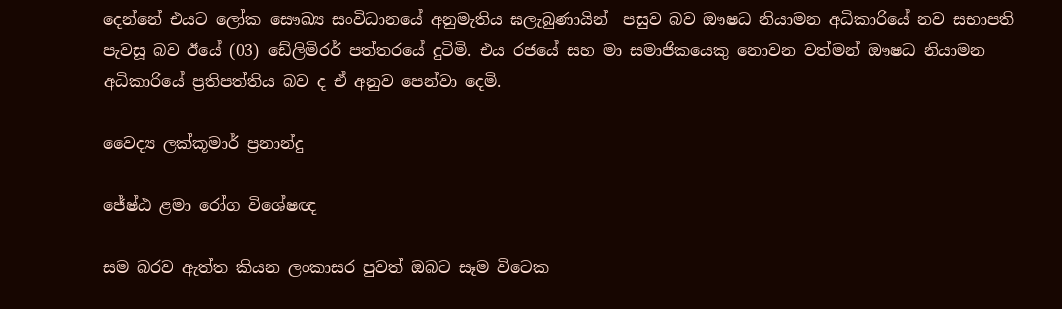දෙන්නේ එයට ලෝක සෞඛ්‍ය සංවිධානයේ අනුමැතිය ඝලැබුණායින්  පසුව බව ඖෂධ නියාමන අධිකාරියේ නව සභාපති   පැවසූ බව ඊයේ (03) ඩේලිමිරර් පත්තරයේ දුටිමි. එය රජයේ සහ මා සමාජිකයෙකු නොවන වත්මන් ඖෂධ නියාමන අධිකාරියේ ප්‍රතිපත්තිය බව ද ඒ අනුව පෙන්වා දෙමි.

වෛද්‍ය ලක්කූමාර් ප්‍රනාන්දු

ජේෂ්ඨ ළමා රෝග විශේෂඥ

සම බරව ඇත්ත කියන ලංකාසර පුවත් ඔබට සෑම විටෙක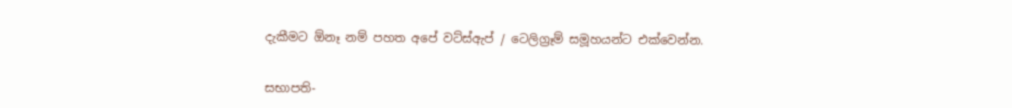දැකීමට ඕනෑ නම් පහත අපේ වට්ස්ඇප් / ටෙලිග්‍රෑම් සමූහයන්ට එක්වෙන්න.


සභාපති-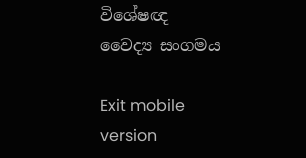විශේෂඥ වෛද්‍ය සංගමය

Exit mobile version